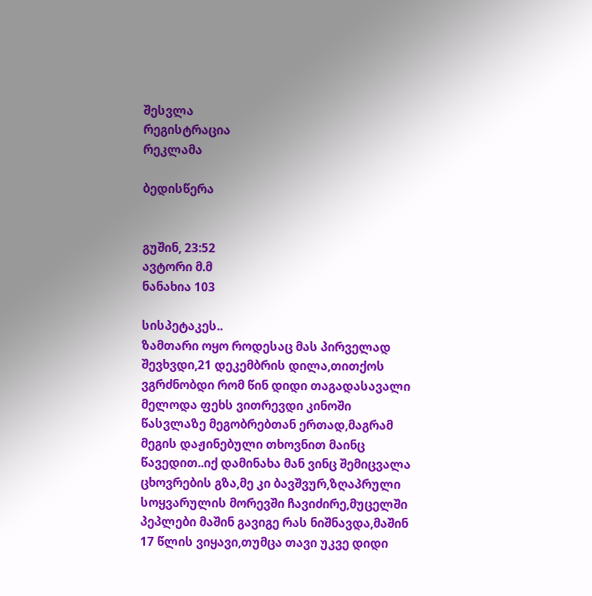შესვლა
რეგისტრაცია
რეკლამა

ბედისწერა


გუშინ, 23:52
ავტორი მ.მ
ნანახია 103

სისპეტაკეს..
ზამთარი ოყო როდესაც მას პირველად შევხვდი,21 დეკემბრის დილა,თითქოს ვგრძნობდი რომ წინ დიდი თაგადასავალი მელოდა ფეხს ვითრევდი კინოში წასვლაზე მეგობრებთან ერთად,მაგრამ მეგის დაჟინებული თხოვნით მაინც წავედით..იქ დამინახა მან ვინც შემიცვალა ცხოვრების გზა,მე კი ბავშვურ,ზღაპრული სოყვარულის მორევში ჩავიძირე,მუცელში პეპლები მაშინ გავიგე რას ნიშნავდა,მაშინ 17 წლის ვიყავი,თუმცა თავი უკვე დიდი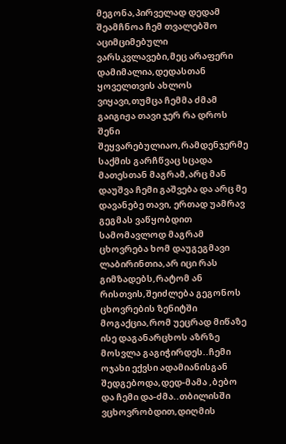მეგონა,პირველად დედამ შეამჩნოა ჩემ თვალებშო აციმციმებული ვარსკვლავები,მეც არაფერი დამიმალია,დედასთან ყოველთვის ახლოს ვიყავი,თუმცა ჩემმა ძმამ გაიგიჟა თავი ჯერ რა დროს შენი შეყვარებულიაო,რამდენჯერმე საქმის გარჩწვაც სცადა მათესთან მაგრამ,არც მან დაუშვა ჩემი გაშვება და არც მე დავანებე თავი, ერთად უამრავ გეგმას ვაწყობდით სამომავლოდ მაგრამ ცხოვრება ხომ დაუგეგმავი ლაბირინთია,არ იცი რას გიმზადებს,რატომ ან რისთვის,შეიძლება გეგონოს ცხოვრების ზენიტში მოგაქცია,რომ უეცრად მიწაზე ისე დაგანარცხოს აზრზე მოსვლა გაგიჭირდეს..ჩემი ოჯახი ექვსი ადამიანისგან შედგებოდა,დედ-მამა ,ბებო და ჩემი და-ძმა..თბილისში ვცხოვრობდით,დიღმის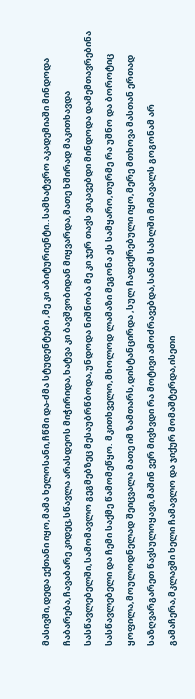მასივში,დედა ექთანი იყო,მამა ხელოსანი,ჩწმი და-ძმა სტუდენტები ,მე კი აბიტურიენტი..სამხატვრო აკადემიაში მინდოდა ჩაბარება,ჩავაბარე კიდეც,სწავლა არასდეოს მიჭირიდა,ხატვა კი ბავშვობიდან მიყვარდა,მათე ხშირად მაკითხავდა სასწავლებელში,სამომავლო გეგმებზეც მესაუბრწბოდა,უნდოდა ნიშნობა მე კი ჯერ თავს ვიკავებდი მინდოდა დამემთავრებინა სასწავლებელი და ჩემი საქმე წამომეწყო. მკითხველო,მხოლოდ ლამაზი მეგონა ეს სამყარო,თურმე რა უშნო და ბოროტიც ყოფილა,მოულოდნელად შეიცვალა მათე იმ ზამთარს,დისტანცირდა ,სულ ჩაფიქრებული იყო,მერე მთხოვა მასთან ერთად საზღვარგარეთ წავსულოყავი,მაშინ ვერ მივხვდი რა მოტივი ამოძრავებდა,სანამ სახლში მიმავალს გოგონამ არ გამაჩერა,მკლავში ხელი ჩამავლო და ჯიქურ მომაშტერდა,ისეთი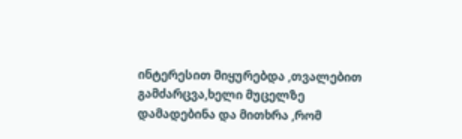ინტერესით მიყურებდა ,თვალებით გამძარცვა,ხელი მუცელზე დამადებინა და მითხრა ,რომ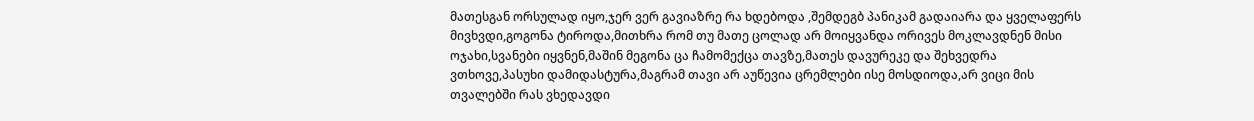მათესგან ორსულად იყო,ჯერ ვერ გავიაზრე რა ხდებოდა ,შემდეგბ პანიკამ გადაიარა და ყველაფერს მივხვდი,გოგონა ტიროდა,მითხრა რომ თუ მათე ცოლად არ მოიყვანდა ორივეს მოკლავდნენ მისი ოჯახი,სვანები იყვნენ,მაშინ მეგონა ცა ჩამომექცა თავზე,მათეს დავურეკე და შეხვედრა ვთხოვე,პასუხი დამიდასტურა,მაგრამ თავი არ აუწევია ცრემლები ისე მოსდიოდა,არ ვიცი მის თვალებში რას ვხედავდი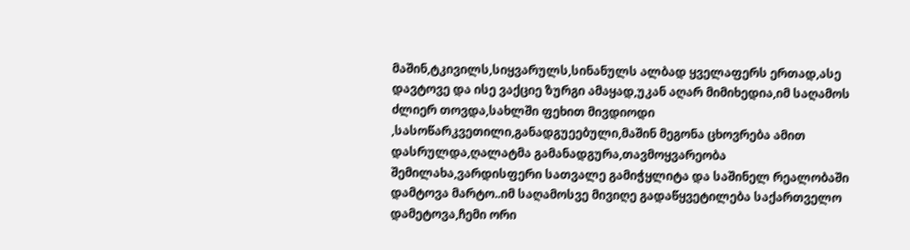მაშინ,ტკივილს,სიყვარულს,სინანულს ალბად ყველაფერს ერთად,ასე დავტოვე და ისე ვაქციე ზურგი ამაყად,უკან აღარ მიმიხედია,იმ საღამოს ძლიერ თოვდა,სახლში ფეხით მივდიოდი ,სასოწარკვეთილი,განადგუეებული,მაშინ მეგონა ცხოვრება ამით დასრულდა,ღალატმა გამანადგურა,თავმოყვარეობა შემილახა,ვარდისფერი სათვალე გამიჭყლიტა და საშინელ რეალობაში დამტოვა მარტო..იმ საღამოსვე მივიღე გადაწყვეტილება საქართველო დამეტოვა,ჩემი ორი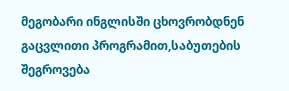მეგობარი ინგლისში ცხოვრობდნენ გაცვლითი პროგრამით,საბუთების შეგროვება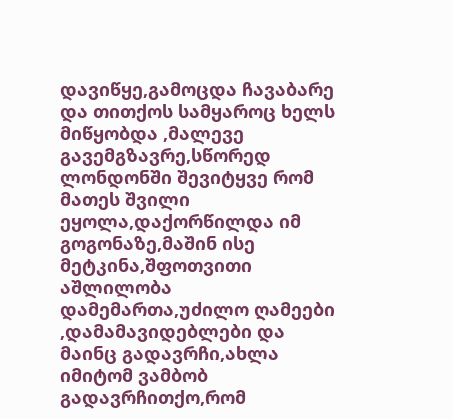დავიწყე,გამოცდა ჩავაბარე და თითქოს სამყაროც ხელს მიწყობდა ,მალევე გავემგზავრე,სწორედ ლონდონში შევიტყვე რომ მათეს შვილი ეყოლა,დაქორწილდა იმ გოგონაზე,მაშინ ისე მეტკინა,შფოთვითი აშლილობა დამემართა,უძილო ღამეები ,დამამავიდებლები და მაინც გადავრჩი,ახლა იმიტომ ვამბობ გადავრჩითქო,რომ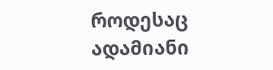როდესაც ადამიანი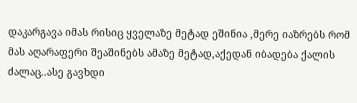დაკარგავა იმას რისიც ყველაზე მეტად ეშინია ,მერე იაზრებს რომ მას აღარაფერი შეაშინებს ამაზე მეტად,აქედან იბადება ქალის ძალაც..ასე გავხდი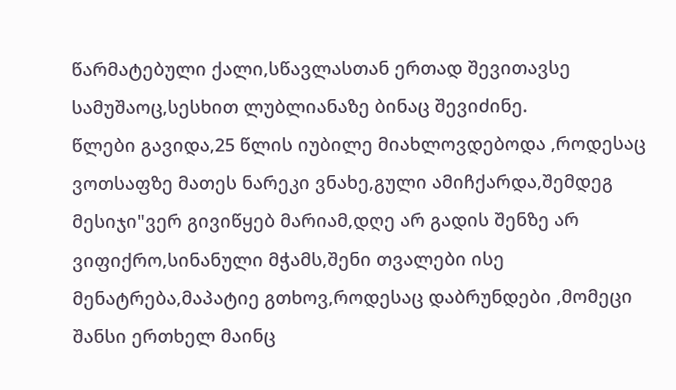წარმატებული ქალი,სწავლასთან ერთად შევითავსე სამუშაოც,სესხით ლუბლიანაზე ბინაც შევიძინე.
წლები გავიდა,25 წლის იუბილე მიახლოვდებოდა ,როდესაც ვოთსაფზე მათეს ნარეკი ვნახე,გული ამიჩქარდა,შემდეგ მესიჯი"ვერ გივიწყებ მარიამ,დღე არ გადის შენზე არ ვიფიქრო,სინანული მჭამს,შენი თვალები ისე მენატრება,მაპატიე გთხოვ,როდესაც დაბრუნდები ,მომეცი შანსი ერთხელ მაინც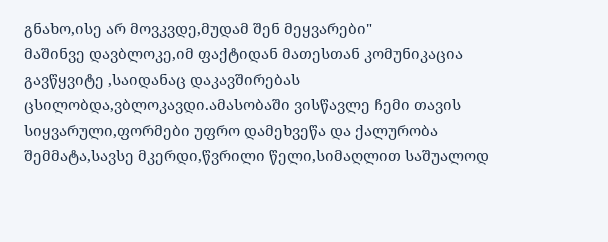გნახო,ისე არ მოვკვდე,მუდამ შენ მეყვარები"
მაშინვე დავბლოკე,იმ ფაქტიდან მათესთან კომუნიკაცია გავწყვიტე ,საიდანაც დაკავშირებას ცსილობდა,ვბლოკავდი.ამასობაში ვისწავლე ჩემი თავის სიყვარული,ფორმები უფრო დამეხვეწა და ქალურობა შემმატა,სავსე მკერდი,წვრილი წელი,სიმაღლით საშუალოდ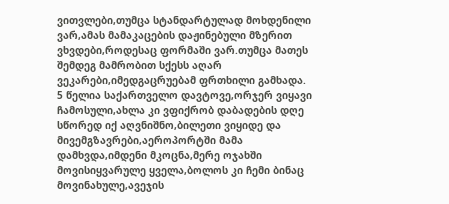ვითვლები,თუმცა სტანდარტულად მოხდენილი ვარ,ამას მამაკაცების დაჟინებული მზერით ვხვდები,როდესაც ფორმაში ვარ.თუმცა მათეს შემდეგ მამრობით სქესს აღარ ვეკარები,იმედგაცრუებამ ფრთხილი გამხადა.
5 წელია საქართველო დავტოვე,ორჯერ ვიყავი ჩამოსული,ახლა კი ვფიქრობ დაბადების დღე სწორედ იქ აღვნიშნო,ბილეთი ვიყიდე და მივემგზავრები,აეროპორტში მამა დამხვდა,იმდენი მკოცნა,მერე ოჯახში მოვისიყვარულე ყველა,ბოლოს კი ჩემი ბინაც მოვინახულე,ავეჯის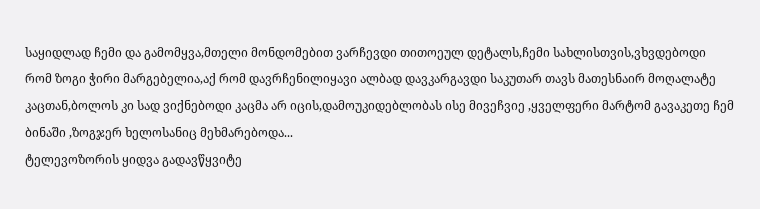საყიდლად ჩემი და გამომყვა,მთელი მონდომებით ვარჩევდი თითოეულ დეტალს,ჩემი სახლისთვის,ვხვდებოდი რომ ზოგი ჭირი მარგებელია,აქ რომ დავრჩენილიყავი ალბად დავკარგავდი საკუთარ თავს მათესნაირ მოღალატე კაცთან,ბოლოს კი სად ვიქნებოდი კაცმა არ იცის,დამოუკიდებლობას ისე მივეჩვიე ,ყველფერი მარტომ გავაკეთე ჩემ ბინაში ,ზოგჯერ ხელოსანიც მეხმარებოდა...
ტელევოზორის ყიდვა გადავწყვიტე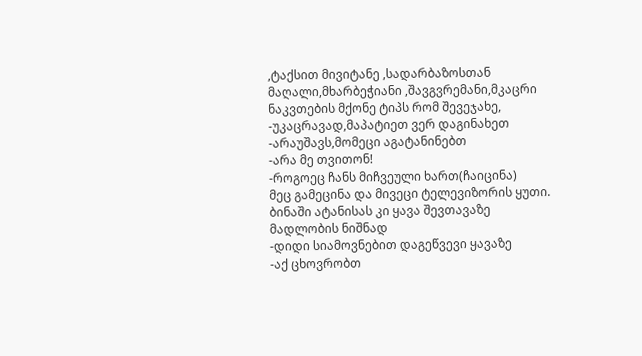,ტაქსით მივიტანე ,სადარბაზოსთან მაღალი,მხარბეჭიანი ,შავგვრემანი,მკაცრი ნაკვთების მქონე ტიპს რომ შევეჯახე,
-უკაცრავად,მაპატიეთ ვერ დაგინახეთ
-არაუშავს,მომეცი აგატანინებთ
-არა მე თვითონ!
-როგოეც ჩანს მიჩვეული ხართ(ჩაიცინა)
მეც გამეცინა და მივეცი ტელევიზორის ყუთი. ბინაში ატანისას კი ყავა შევთავაზე მადლობის ნიშნად
-დიდი სიამოვნებით დაგეწვევი ყავაზე
-აქ ცხოვრობთ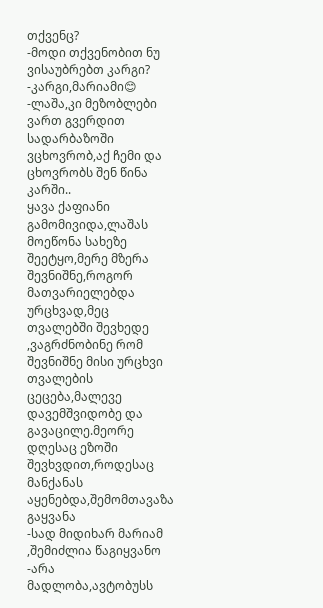თქვენც?
-მოდი თქვენობით ნუ ვისაუბრებთ კარგი?
-კარგი,მარიამი😊
-ლაშა,კი მეზობლები ვართ გვერდით სადარბაზოში ვცხოვრობ,აქ ჩემი და ცხოვრობს შენ წინა კარში..
ყავა ქაფიანი გამომივიდა,ლაშას მოეწონა სახეზე შეეტყო,მერე მზერა შევნიშნე,როგორ მათვარიელებდა ურცხვად,მეც თვალებში შევხედე ,ვაგრძნობინე რომ შევნიშნე მისი ურცხვი თვალების ცეცება,მალევე დავემშვიდობე და გავაცილე.მეორე დღესაც ეზოში შევხვდით,როდესაც მანქანას აყენებდა,შემომთავაზა გაყვანა
-სად მიდიხარ მარიამ ,შემიძლია წაგიყვანო
-არა მადლობა,ავტობუსს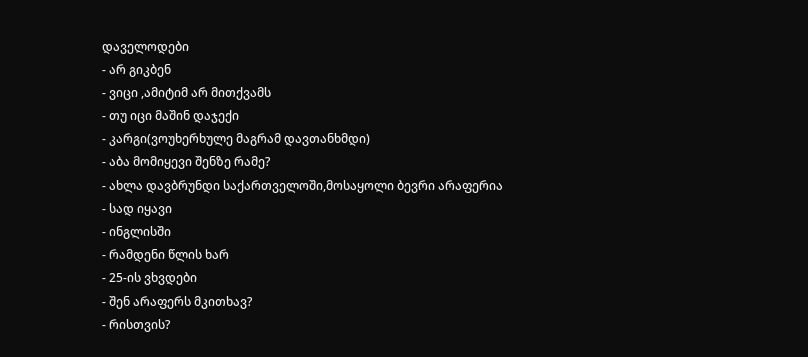დაველოდები
- არ გიკბენ
- ვიცი ,ამიტიმ არ მითქვამს
- თუ იცი მაშინ დაჯექი
- კარგი(ვოუხერხულე მაგრამ დავთანხმდი)
- აბა მომიყევი შენზე რამე?
- ახლა დავბრუნდი საქართველოში,მოსაყოლი ბევრი არაფერია
- სად იყავი
- ინგლისში
- რამდენი წლის ხარ
- 25-ის ვხვდები
- შენ არაფერს მკითხავ?
- რისთვის?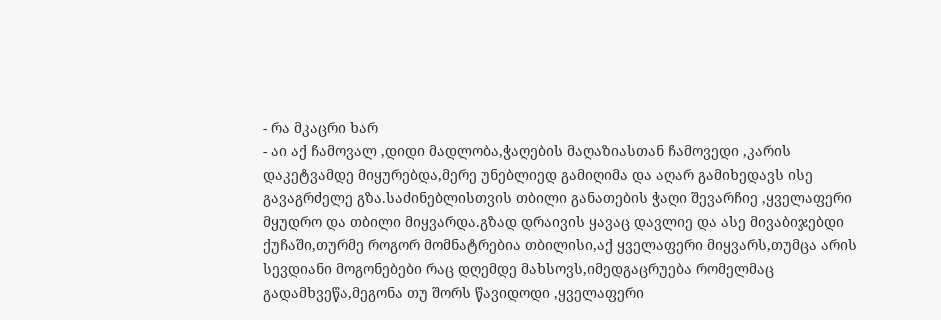- რა მკაცრი ხარ
- აი აქ ჩამოვალ ,დიდი მადლობა,ჭაღების მაღაზიასთან ჩამოვედი ,კარის დაკეტვამდე მიყურებდა,მერე უნებლიედ გამიღიმა და აღარ გამიხედავს ისე გავაგრძელე გზა.საძინებლისთვის თბილი განათების ჭაღი შევარჩიე ,ყველაფერი მყუდრო და თბილი მიყვარდა.გზად დრაივის ყავაც დავლიე და ასე მივაბიჯებდი ქუჩაში,თურმე როგორ მომნატრებია თბილისი,აქ ყველაფერი მიყვარს,თუმცა არის სევდიანი მოგონებები რაც დღემდე მახსოვს,იმედგაცრუება რომელმაც გადამხვეწა,მეგონა თუ შორს წავიდოდი ,ყველაფერი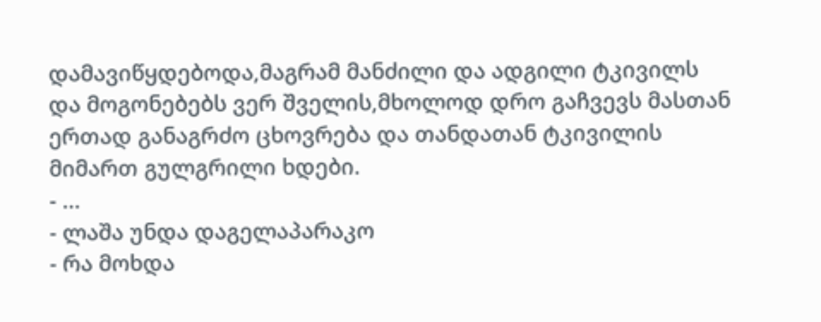დამავიწყდებოდა,მაგრამ მანძილი და ადგილი ტკივილს და მოგონებებს ვერ შველის,მხოლოდ დრო გაჩვევს მასთან ერთად განაგრძო ცხოვრება და თანდათან ტკივილის მიმართ გულგრილი ხდები.
- ...
- ლაშა უნდა დაგელაპარაკო
- რა მოხდა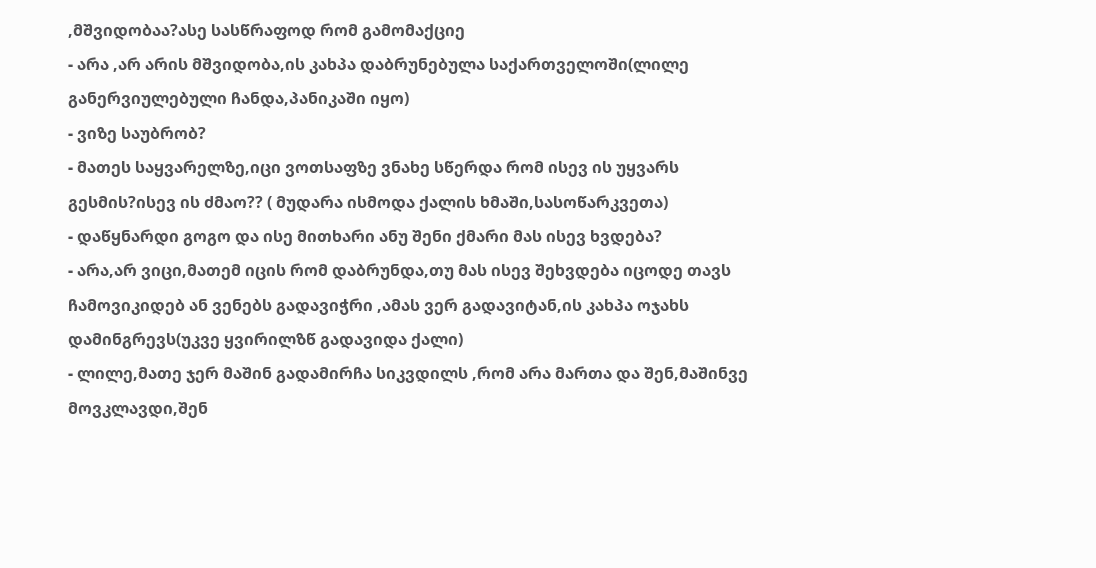,მშვიდობაა?ასე სასწრაფოდ რომ გამომაქციე
- არა ,არ არის მშვიდობა,ის კახპა დაბრუნებულა საქართველოში(ლილე განერვიულებული ჩანდა,პანიკაში იყო)
- ვიზე საუბრობ?
- მათეს საყვარელზე,იცი ვოთსაფზე ვნახე სწერდა რომ ისევ ის უყვარს გესმის?ისევ ის ძმაო?? ( მუდარა ისმოდა ქალის ხმაში,სასოწარკვეთა)
- დაწყნარდი გოგო და ისე მითხარი ანუ შენი ქმარი მას ისევ ხვდება?
- არა,არ ვიცი,მათემ იცის რომ დაბრუნდა,თუ მას ისევ შეხვდება იცოდე თავს ჩამოვიკიდებ ან ვენებს გადავიჭრი ,ამას ვერ გადავიტან,ის კახპა ოჯახს დამინგრევს(უკვე ყვირილზწ გადავიდა ქალი)
- ლილე,მათე ჯერ მაშინ გადამირჩა სიკვდილს ,რომ არა მართა და შენ,მაშინვე მოვკლავდი,შენ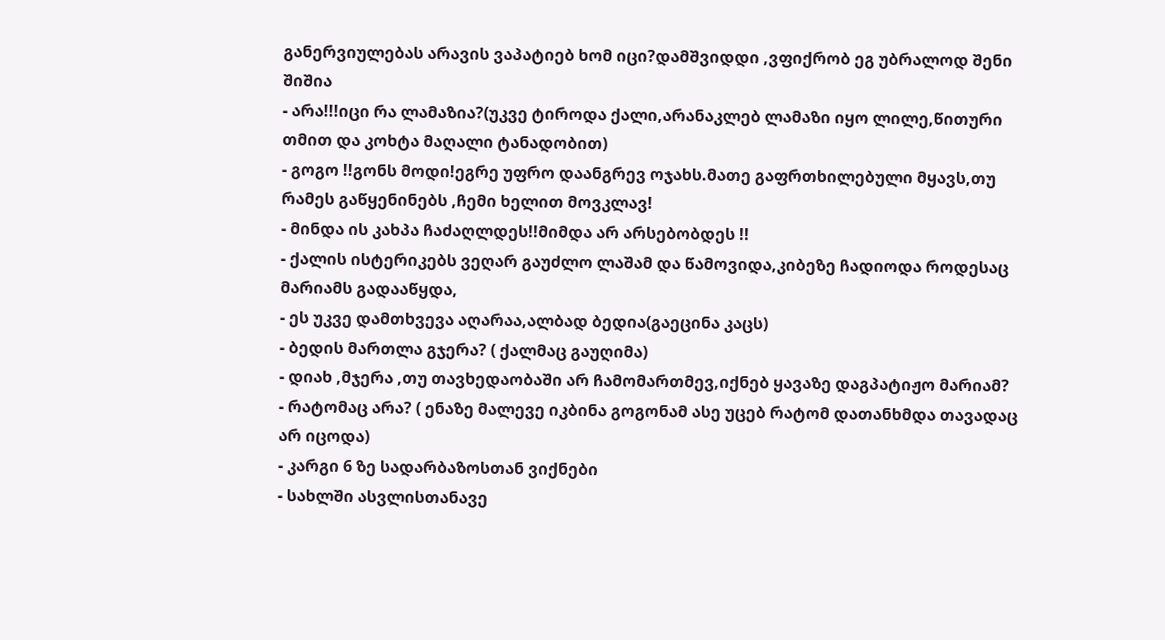განერვიულებას არავის ვაპატიებ ხომ იცი?დამშვიდდი ,ვფიქრობ ეგ უბრალოდ შენი შიშია
- არა!!!იცი რა ლამაზია?(უკვე ტიროდა ქალი,არანაკლებ ლამაზი იყო ლილე,წითური თმით და კოხტა მაღალი ტანადობით)
- გოგო !!გონს მოდი!ეგრე უფრო დაანგრევ ოჯახს.მათე გაფრთხილებული მყავს,თუ რამეს გაწყენინებს ,ჩემი ხელით მოვკლავ!
- მინდა ის კახპა ჩაძაღლდეს!!მიმდა არ არსებობდეს !!
- ქალის ისტერიკებს ვეღარ გაუძლო ლაშამ და წამოვიდა,კიბეზე ჩადიოდა როდესაც მარიამს გადააწყდა,
- ეს უკვე დამთხვევა აღარაა,ალბად ბედია(გაეცინა კაცს)
- ბედის მართლა გჯერა? ( ქალმაც გაუღიმა)
- დიახ ,მჯერა ,თუ თავხედაობაში არ ჩამომართმევ,იქნებ ყავაზე დაგპატიჟო მარიამ?
- რატომაც არა? ( ენაზე მალევე იკბინა გოგონამ ასე უცებ რატომ დათანხმდა თავადაც არ იცოდა)
- კარგი 6 ზე სადარბაზოსთან ვიქნები
- სახლში ასვლისთანავე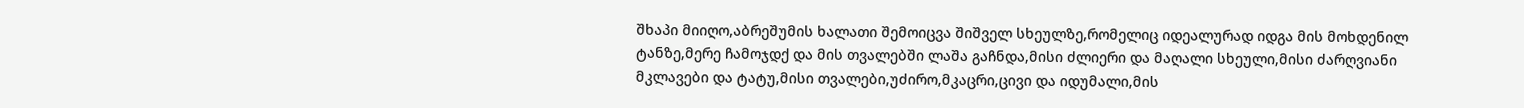შხაპი მიიღო,აბრეშუმის ხალათი შემოიცვა შიშველ სხეულზე,რომელიც იდეალურად იდგა მის მოხდენილ ტანზე,მერე ჩამოჯდქ და მის თვალებში ლაშა გაჩნდა,მისი ძლიერი და მაღალი სხეული,მისი ძარღვიანი მკლავები და ტატუ,მისი თვალები,უძირო,მკაცრი,ცივი და იდუმალი,მის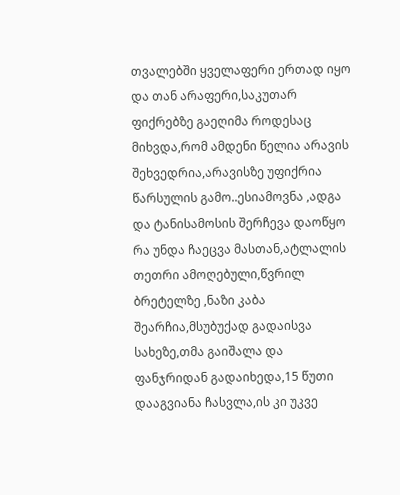თვალებში ყველაფერი ერთად იყო და თან არაფერი,საკუთარ ფიქრებზე გაეღიმა როდესაც მიხვდა,რომ ამდენი წელია არავის შეხვედრია,არავისზე უფიქრია წარსულის გამო..ესიამოვნა ,ადგა და ტანისამოსის შერჩევა დაოწყო რა უნდა ჩაეცვა მასთან,ატლალის თეთრი ამოღებული,წვრილ ბრეტელზე ,ნაზი კაბა შეარჩია,მსუბუქად გადაისვა სახეზე,თმა გაიშალა და ფანჯრიდან გადაიხედა,15 წუთი დააგვიანა ჩასვლა,ის კი უკვე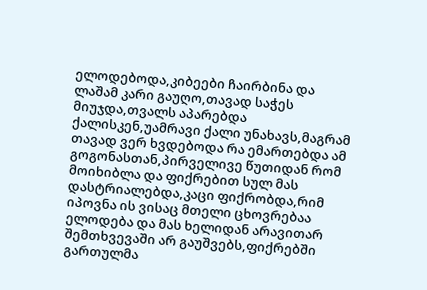ელოდებოდა,კიბეები ჩაირბინა და ლაშამ კარი გაუღო,თავად საჭეს მიუჯდა,თვალს აპარებდა ქალისკენ,უამრავი ქალი უნახავს,მაგრამ თავად ვერ ხვდებოდა რა ემართებდა ამ გოგონასთან,პირველივე წუთიდან რომ მოიხიბლა და ფიქრებით სულ მას დასტრიალებდა,კაცი ფიქრობდა,რიმ იპოვნა ის ვისაც მთელი ცხოვრებაა ელოდება და მას ხელიდან არავითარ შემთხვევაში არ გაუშვებს,ფიქრებში გართულმა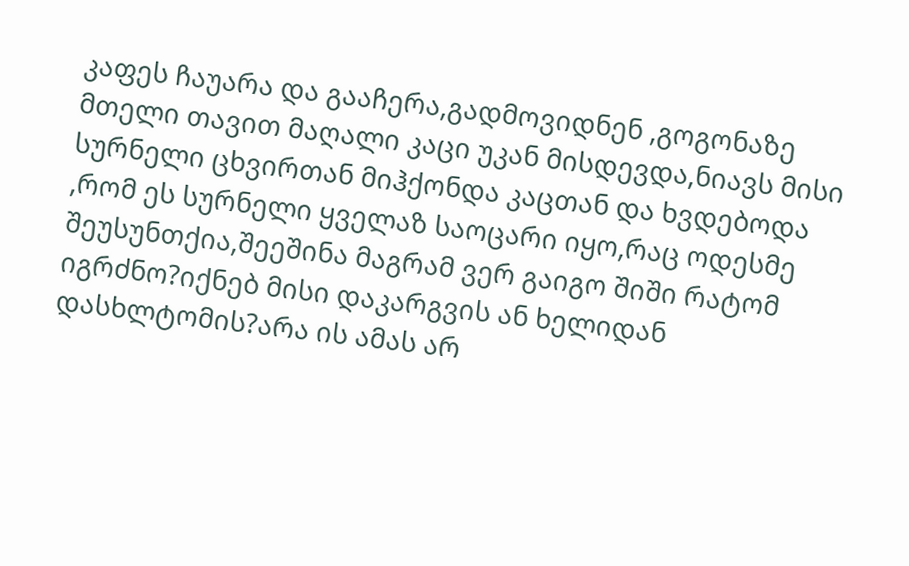კაფეს ჩაუარა და გააჩერა,გადმოვიდნენ ,გოგონაზე მთელი თავით მაღალი კაცი უკან მისდევდა,ნიავს მისი სურნელი ცხვირთან მიჰქონდა კაცთან და ხვდებოდა ,რომ ეს სურნელი ყველაზ საოცარი იყო,რაც ოდესმე შეუსუნთქია,შეეშინა მაგრამ ვერ გაიგო შიში რატომ იგრძნო?იქნებ მისი დაკარგვის ან ხელიდან დასხლტომის?არა ის ამას არ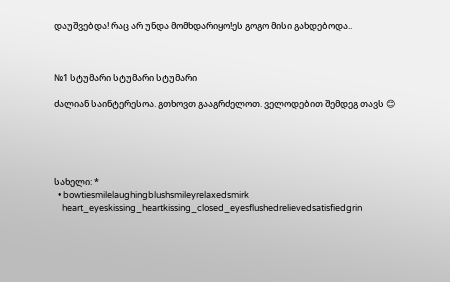დაუშვებდა! რაც არ უნდა მომხდარიყო!ეს გოგო მისი გახდებოდა..



№1 სტუმარი სტუმარი სტუმარი

ძალიან საინტერესოა. გთხოვთ გააგრძელოთ. ველოდებით შემდეგ თავს 😊





სახელი: *
  • bowtiesmilelaughingblushsmileyrelaxedsmirk
    heart_eyeskissing_heartkissing_closed_eyesflushedrelievedsatisfiedgrin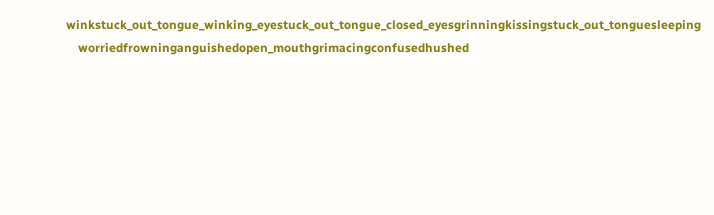winkstuck_out_tongue_winking_eyestuck_out_tongue_closed_eyesgrinningkissingstuck_out_tonguesleeping
    worriedfrowninganguishedopen_mouthgrimacingconfusedhushed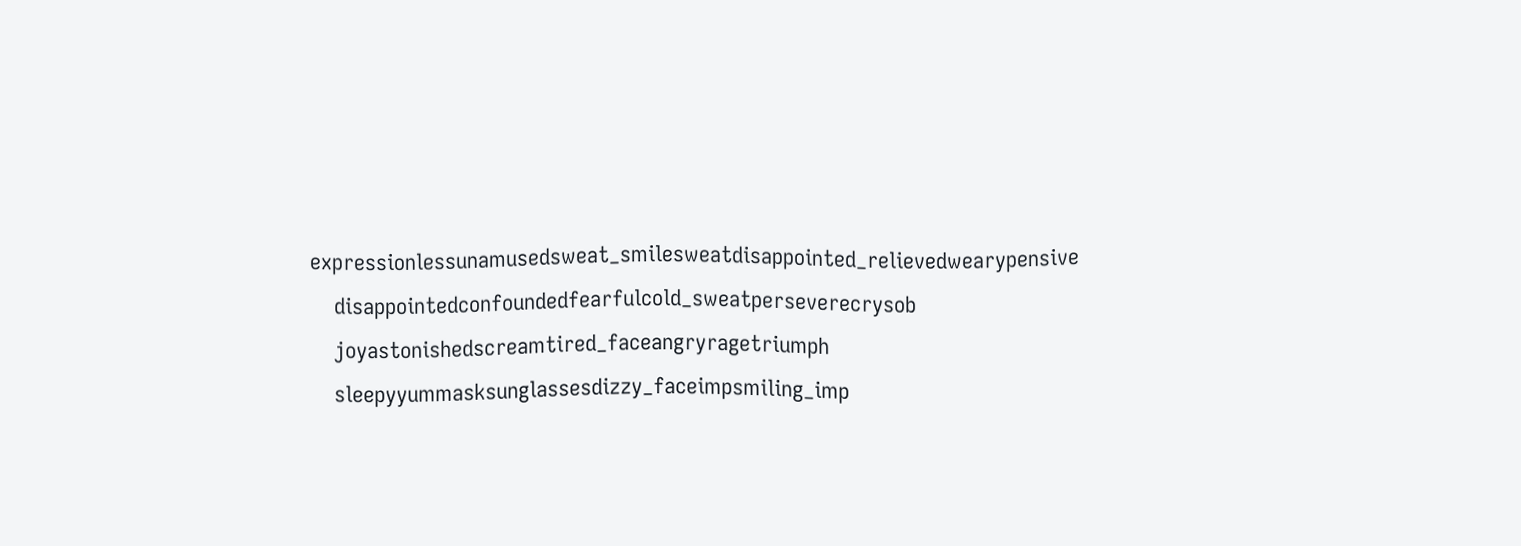expressionlessunamusedsweat_smilesweatdisappointed_relievedwearypensive
    disappointedconfoundedfearfulcold_sweatperseverecrysob
    joyastonishedscreamtired_faceangryragetriumph
    sleepyyummasksunglassesdizzy_faceimpsmiling_imp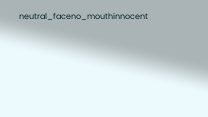neutral_faceno_mouthinnocent